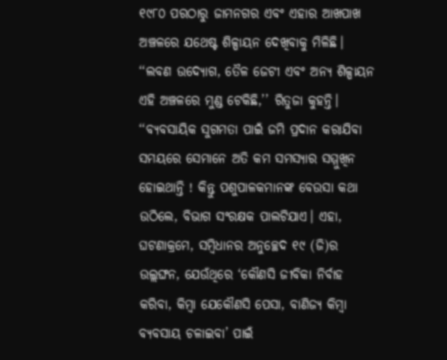୧୯୮୦ ପରଠାରୁ ଜାମନଗର ଏବଂ ଏହାର ଆଖପାଖ ଅଞ୍ଚଳରେ ଯଥେଷ୍ଟ ଶିଳ୍ପାୟନ ଦେଖିବାକୁ ମିଳିଛି। ‘‘ଲବଣ ଉଦ୍ୟୋଗ, ତୈଳ ଜେଟୀ ଏବଂ ଅନ୍ୟ ଶିଳ୍ପାୟନ ଏହି ଅଞ୍ଚଳରେ ମୁଣ୍ଡ ଟେକିଛି,’’ ରିତୁଜା କୁହନ୍ତି। ‘‘ବ୍ୟବସାୟିକ ସୁଗମତା ପାଇଁ ଜମି ପ୍ରଦାନ କରାଯିବା ସମୟରେ ସେମାନେ ଅତି କମ ସମସ୍ୟାର ସମ୍ମୁଖିନ ହୋଇଥାନ୍ତି ! କିନ୍ତୁ ପଶୁପାଳକମାନଙ୍କ ବେଉସା କଥା ଉଠିଲେ, ବିଭାଗ ସଂରକ୍ଷକ ପାଲଟିଯାଏ। ଏହା, ଘଟଣାକ୍ରମେ, ସମ୍ବିଧାନର ଅନୁଚ୍ଛେଦ ୧୯ (ଜି)ର ଉଲ୍ଲଙ୍ଘନ, ଯେଉଁଥିରେ ‘କୌଣସି ଜୀବିକା ନିର୍ବାହ କରିବା, କିମ୍ବା ଯେକୌଣସି ପେସା, ବାଣିଜ୍ୟ କିମ୍ବା ବ୍ୟବସାୟ ଚଳାଇବା’ ପାଇଁ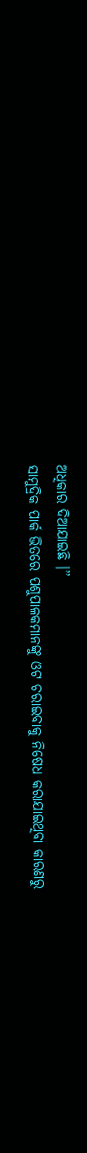ଅଧିକାର ଦିଆଯାଇଛି ।’’
ସାମୁଦ୍ରିକ ପାର୍କ ଭିତରେ ପଶୁପାଳକମାନଙ୍କୁ ଓଟ ଚରାଇବାକୁ ନିଷେଧ କରାଯାଇଥିବା କାରଣରୁ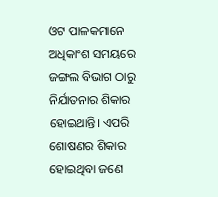ଓଟ ପାଳକମାନେ ଅଧିକାଂଶ ସମୟରେ ଜଙ୍ଗଲ ବିଭାଗ ଠାରୁ ନିର୍ଯାତନାର ଶିକାର ହୋଇଥାନ୍ତି। ଏପରି ଶୋଷଣର ଶିକାର ହୋଇଥିବା ଜଣେ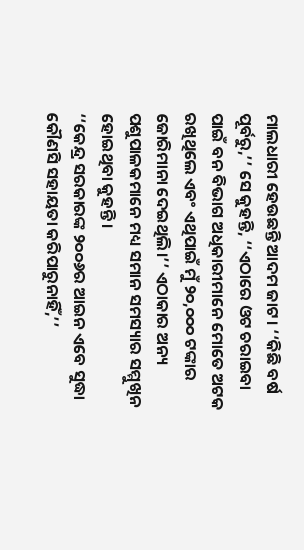ମାଲଧାରୀ ହେଉଛନ୍ତି ଆଦମ ଜାଟ। ‘‘କିଛି ବର୍ଷ ପୂର୍ବରୁ,’’ ସେ କୁହନ୍ତି, ‘‘ଏଠାରେ ଓଟ ଚରାଇବା ପାଇଁ ବନ ବିଭାଗ ଅଧିକାରୀମାନେ ମୋତେ ଅଟକ ରଖିଥିଲେ ଏବଂ ଏଥିପାଇଁ ମୁଁ ୨୦,୦୦୦ ଟଙ୍କାର ଜୋରିମାନା ଦେଇଥିଲି।’’ ଏଠାକାର ଅନ୍ୟ ପଶୁପାଳକମାନେ ମଧ୍ୟ ସମାନ ସମସ୍ୟାର ସମ୍ମୁଖିନ ହୋଇଥିବା କୁହନ୍ତି।
‘‘କେନ୍ଦ୍ର ସରକାରଙ୍କ ୨୦୦୬ର ଆଇନ ଏବେ ସୁଦ୍ଧା କୌଣସି ସହାୟତା କରିପାରୁନାହିଁ,’’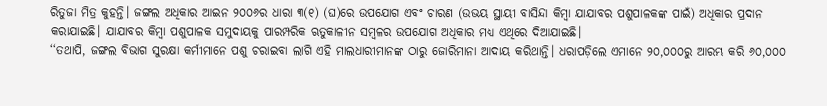ରିତୁଜା ମିତ୍ର କୁହନ୍ତି। ଜଙ୍ଗଲ ଅଧିକାର ଆଇନ ୨୦୦୬ର ଧାରା ୩(୧) (ଘ)ରେ ଉପଯୋଗ ଏବଂ ଚାରଣ (ଉଭୟ ସ୍ଥାୟୀ ବାସିନ୍ଦା କିମ୍ବା ଯାଯାବର ପଶୁପାଳକଙ୍କ ପାଇଁ) ଅଧିକାର ପ୍ରଦାନ କରାଯାଇଛି। ଯାଯାବର କିମ୍ବା ପଶୁପାଳକ ସମୁଦାୟକୁ ପାରମ୍ପରିକ ଋତୁକାଳୀନ ସମ୍ବଳର ଉପଯୋଗ ଅଧିକାର ମଧ୍ୟ ଏଥିରେ ଦିଆଯାଇଛି।
‘‘ତଥାପି, ଜଙ୍ଗଲ ବିଭାଗ ସୁରକ୍ଷା କର୍ମୀମାନେ ପଶୁ ଚରାଇବା ଲାଗି ଏହି ମାଲଧାରୀମାନଙ୍କ ଠାରୁ ଜୋରିମାନା ଆଦାୟ କରିଥାନ୍ତି। ଧରାପଡ଼ିଲେ ଏମାନେ ୨୦,୦୦୦ରୁ ଆରମ୍ଭ କରି ୬୦,୦୦୦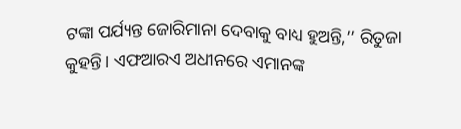ଟଙ୍କା ପର୍ଯ୍ୟନ୍ତ ଜୋରିମାନା ଦେବାକୁ ବାଧ୍ୟ ହୁଅନ୍ତି,’’ ରିତୁଜା କୁହନ୍ତି। ଏଫଆରଏ ଅଧୀନରେ ଏମାନଙ୍କ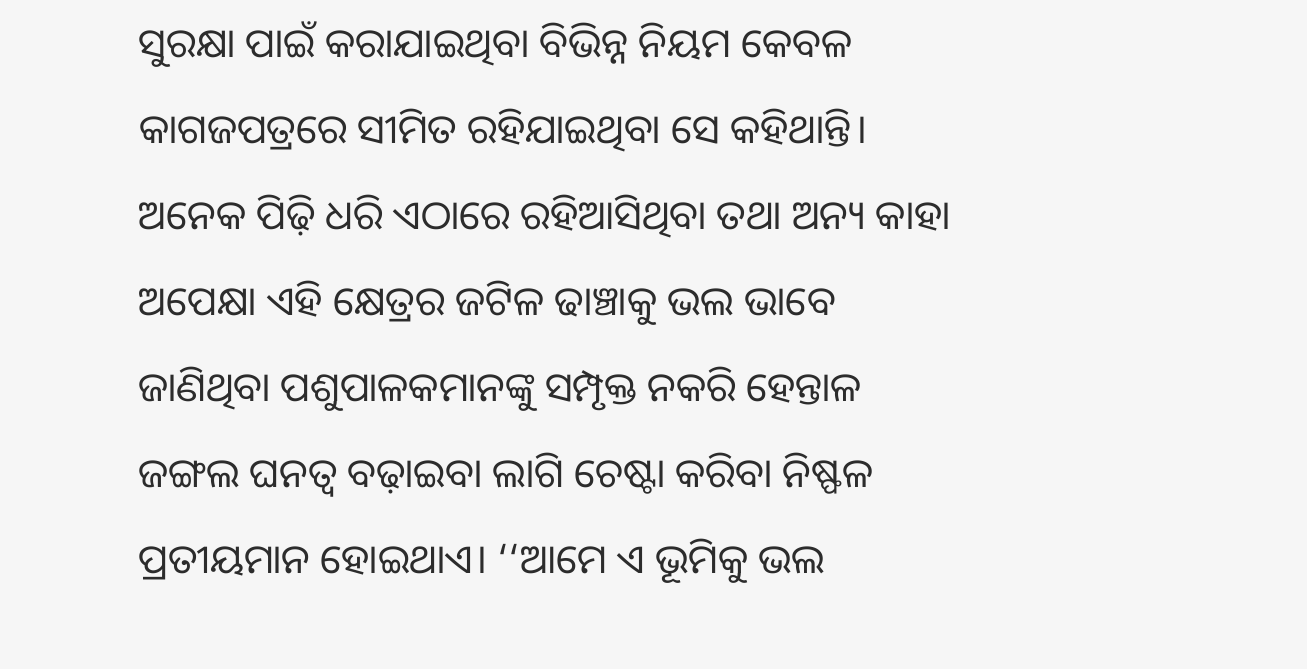ସୁରକ୍ଷା ପାଇଁ କରାଯାଇଥିବା ବିଭିନ୍ନ ନିୟମ କେବଳ କାଗଜପତ୍ରରେ ସୀମିତ ରହିଯାଇଥିବା ସେ କହିଥାନ୍ତି।
ଅନେକ ପିଢ଼ି ଧରି ଏଠାରେ ରହିଆସିଥିବା ତଥା ଅନ୍ୟ କାହା ଅପେକ୍ଷା ଏହି କ୍ଷେତ୍ରର ଜଟିଳ ଢାଞ୍ଚାକୁ ଭଲ ଭାବେ ଜାଣିଥିବା ପଶୁପାଳକମାନଙ୍କୁ ସମ୍ପୃକ୍ତ ନକରି ହେନ୍ତାଳ ଜଙ୍ଗଲ ଘନତ୍ୱ ବଢ଼ାଇବା ଲାଗି ଚେଷ୍ଟା କରିବା ନିଷ୍ଫଳ ପ୍ରତୀୟମାନ ହୋଇଥାଏ। ‘‘ଆମେ ଏ ଭୂମିକୁ ଭଲ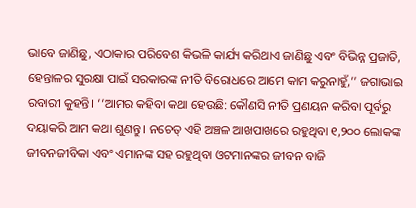ଭାବେ ଜାଣିଛୁ, ଏଠାକାର ପରିବେଶ କିଭଳି କାର୍ଯ୍ୟ କରିଥାଏ ଜାଣିଛୁ ଏବଂ ବିଭିନ୍ନ ପ୍ରଜାତି, ହେନ୍ତାଳର ସୁରକ୍ଷା ପାଇଁ ସରକାରଙ୍କ ନୀତି ବିରୋଧରେ ଆମେ କାମ କରୁନାହୁଁ,’’ ଜଗାଭାଇ ରବାରୀ କୁହନ୍ତି। ‘‘ଆମର କହିବା କଥା ହେଉଛି: କୌଣସି ନୀତି ପ୍ରଣୟନ କରିବା ପୂର୍ବରୁ ଦୟାକରି ଆମ କଥା ଶୁଣନ୍ତୁ। ନଚେତ୍ ଏହି ଅଞ୍ଚଳ ଆଖପାଖରେ ରହୁଥିବା ୧,୨୦୦ ଲୋକଙ୍କ ଜୀବନଜୀବିକା ଏବଂ ଏମାନଙ୍କ ସହ ରହୁଥିବା ଓଟମାନଙ୍କର ଜୀବନ ବାଜି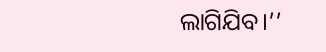ଲାଗିଯିବ।’’